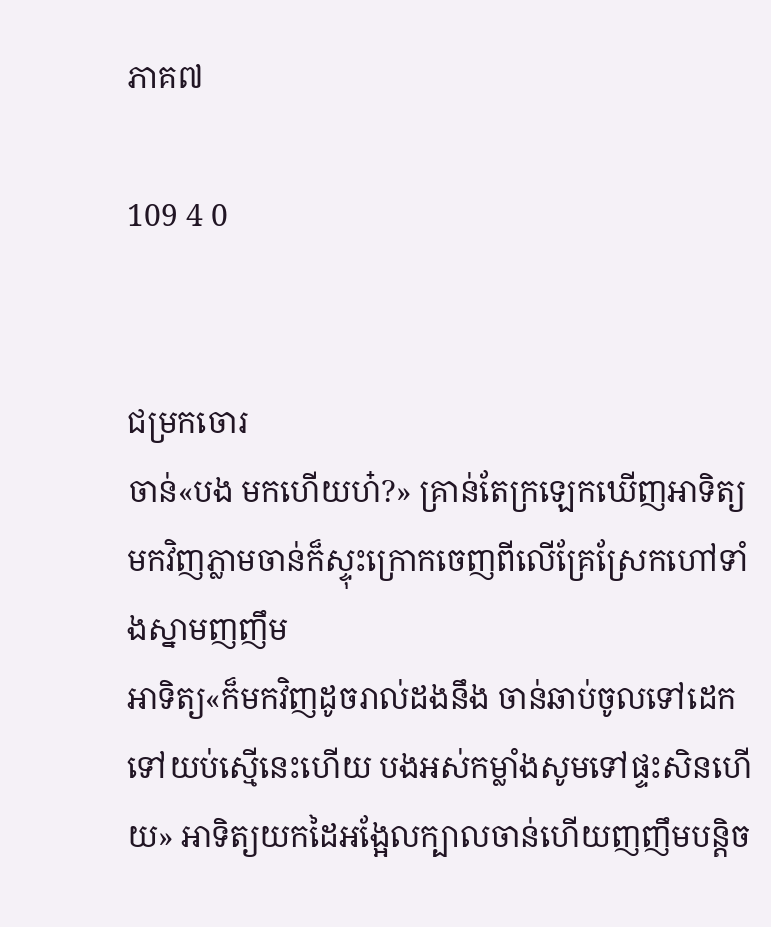ភាគ៧

109 4 0


ជម្រកចោរ
ចាន់«បង មកហើយហ៎?» គ្រាន់តែក្រឡេកឃើញអាទិត្យមកវិញភ្លាមចាន់ក៏ស្ទុះក្រោកចេញពីលើគ្រែស្រែកហៅទាំងស្នាមញញឹម
អាទិត្យ«ក៏មកវិញដូចរាល់ដងនឹង ចាន់ឆាប់ចូលទៅដេកទៅយប់ស្មើនេះហើយ បងអស់កម្លាំងសូមទៅផ្ទះសិនហើយ» អាទិត្យយកដៃអង្អែលក្បាលចាន់ហើយញញឹមបន្តិច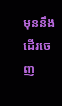មុននឹងដើរចេញ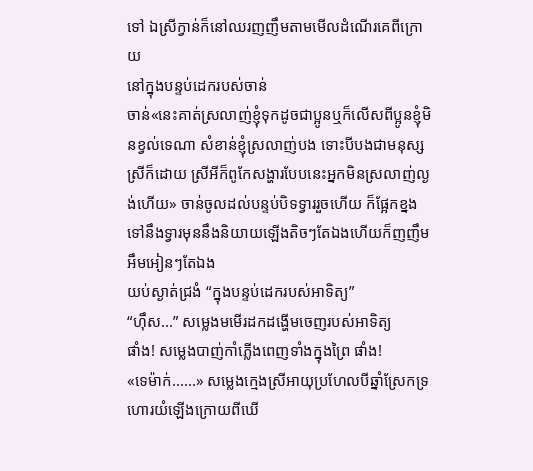ទៅ ឯស្រីក្វាន់ក៏នៅឈរញញឹមតាមមើលដំណើរគេពីក្រោយ
នៅក្នុងបន្ទប់ដេករបស់ចាន់
ចាន់«នេះគាត់ស្រលាញ់ខ្ញុំទុកដូចជាប្អូនឬក៏លើសពីប្អូនខ្ញុំមិនខ្វល់ទេណា សំខាន់ខ្ញុំស្រលាញ់បង ទោះបីបងជាមនុស្សស្រីក៏ដោយ ស្រីអីក៏ពូកែសង្ហារបែបនេះអ្នកមិនស្រលាញ់ល្ងង់ហើយ» ចាន់ចូលដល់បន្ទប់បិទទ្វាររួចហើយ ក៏ផ្អែកខ្នងទៅនឹងទ្វារមុននឹងនិយាយឡើងតិចៗតែឯងហើយក៏ញញឹមអឹមអៀនៗតែឯង
យប់ស្ងាត់ជ្រងំ “ក្នុងបន្ទប់ដេករបស់អាទិត្យ”
“ហ៊ឹស...” សម្លេងមមើរដកដង្ហើមចេញរបស់អាទិត្យ
ផាំង! សម្លេងបាញ់កាំភ្លើងពេញទាំងក្នុងព្រៃ ផាំង!
«ទេម៉ាក់......» សម្លេងក្មេងស្រីអាយុប្រហែលបីឆ្នាំស្រែកទ្រហោរយំឡើងក្រោយពីឃើ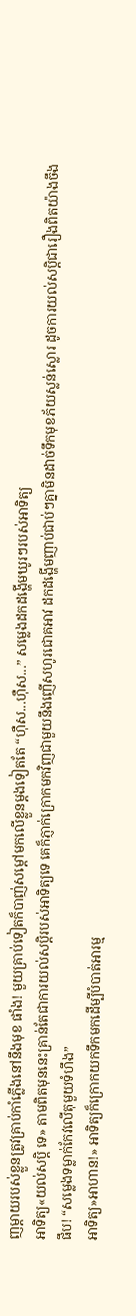ញម្ដាយរបស់ខ្លួនត្រូវគ្រាប់កាំភ្លើងនៅនឹងមុខ ផាំង! មួយគ្រាប់ទៀតក៏បាញ់សម្ដៅមកលើខ្លួនម្ដងទៀតតែ “ហ៊ឺស...ហ៊ឺស...” សម្លេងដកដង្ហើមឃូរៗរបស់អាទិត្យ
អាទិត្យ«យល់សប្ដិ ទេ» តាមពិតមុននេះគ្រាន់តែជាការយល់សប្ដិរបស់អាទិត្យទេ គេក៏ភ្ញាក់ក្រោកមកវិញជាមួយនឹងញើសហូរជោគអាវ ដកដង្ហើមញាប់ជាប់ៗគ្នាមិនដាច់ទឹកមុខភ័យស្លន់ស្លោរ ដូចការយល់សប្ដិជារឿងពិតយ៉ាងចឹង
ផឹប! “សម្លេងទម្លាក់កែវលើតុមួយទំហឹង”
អាទិត្យ»អាហាន!» អាទិត្យក៏ក្រោកយកទឹកមកដើម្បីបំបាត់អារម្ម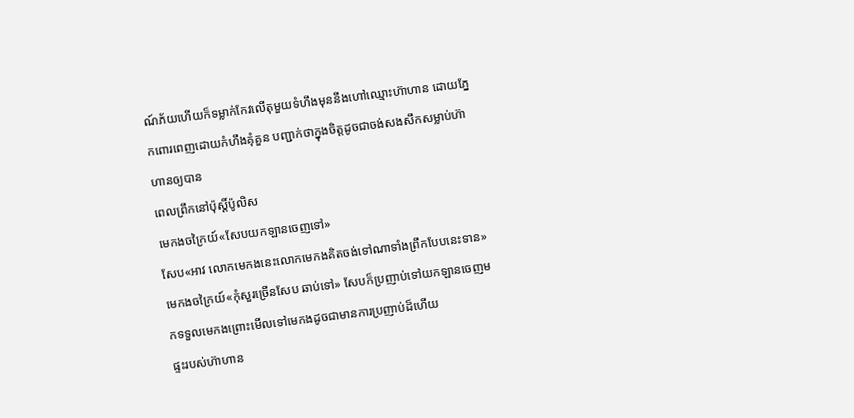ណ៍ភ័យហើយក៏ទម្លាក់កែវលើតុមួយទំហឹងមុននឹងហៅឈ្មោះហ៊ាហាន ដោយភ្នែកពោរពេញដោយកំហឹងគុំគួន បញ្ជាក់ថាក្នុងចិត្តដូចជាចង់សងសឹកសម្លាប់ហ៊ាហានឲ្យបាន
ពេលព្រឹកនៅប៉ុស្តិ៍ប៉ូលិស
មេកងចក្រៃយ៍«សែបយកឡានចេញទៅ»
សែប«អាវ លោកមេកងនេះលោកមេកងគិតចង់ទៅណាទាំងព្រឹកបែបនេះទាន»
មេកងចក្រៃយ៍«កុំសួរច្រើនសែប ឆាប់ទៅ» សែបក៏ប្រញាប់ទៅយកឡានចេញមកទទួលមេកងព្រោះមើលទៅមេកងដូចជាមានការប្រញាប់ដ៏ហើយ
ផ្ទះរបស់ហ៊ាហាន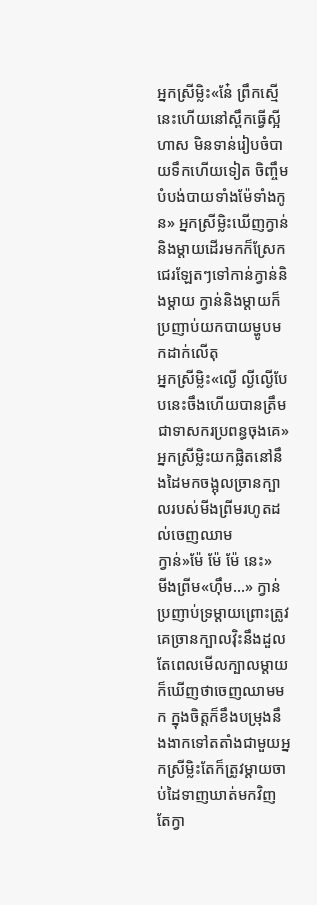អ្នកស្រីម្លិះ«នែ៎ ព្រឹកស្មើនេះហើយនៅស្ពឹកធ្វើស្អីហាស មិនទាន់រៀបចំបាយទឹកហើយទៀត ចិញ្ចឹមបំបង់បាយទាំងម៉ែទាំងកូន» អ្នកស្រីម្លិះឃើញក្វាន់និងម្ដាយដើរមកក៏ស្រែកជេរឡែតៗទៅកាន់ក្វាន់និងម្ដាយ ក្វាន់និងម្ដាយក៏ប្រញាប់យកបាយម្ហូបមកដាក់លើតុ
អ្នកស្រីម្លិះ«ល្ងើ ល្ងីល្ងើបែបនេះចឹងហើយបានត្រឹមជាទាសករប្រពន្ធចុងគេ» អ្នកស្រីម្លិះយកផ្លិតនៅនឹងដៃមកចង្អុលច្រានក្បាលរបស់មីងព្រីមរហូតដល់ចេញឈាម
ក្វាន់»ម៉ែ ម៉ែ ម៉ែ នេះ»
មីងព្រីម«ហ៊ឹម...» ក្វាន់ប្រញាប់ទ្រម្ដាយព្រោះត្រូវគេច្រានក្បាលវ៉ិះនឹងដួល តែពេលមើលក្បាលម្ដាយក៏ឃើញថាចេញឈាមមក ក្នុងចិត្តក៏ខឹងបម្រុងនឹងងាកទៅតតាំងជាមួយអ្នកស្រីម្លិះតែក៏ត្រូវម្ដាយចាប់ដៃទាញឃាត់មកវិញ តែក្វា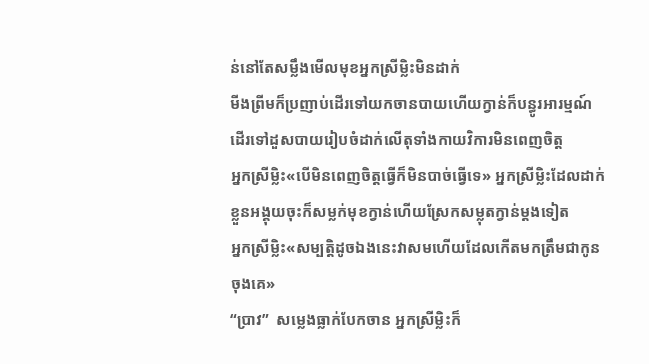ន់នៅតែសម្លឹងមើលមុខអ្នកស្រីម្លិះមិនដាក់
មីងព្រីមក៏ប្រញាប់ដើរទៅយកចានបាយហើយក្វាន់ក៏បន្ធូរអារម្មណ៍ដើរទៅដួសបាយរៀបចំដាក់លើតុទាំងកាយវិការមិនពេញចិត្ត
អ្នកស្រីម្លិះ«បើមិនពេញចិត្តធ្វើក៏មិនបាច់ធ្វើទេ» អ្នកស្រីម្លិះដែលដាក់ខ្លួនអង្គុយចុះក៏សម្លក់មុខក្វាន់ហើយស្រែកសម្លុតក្វាន់ម្ដងទៀត
អ្នកស្រីម្លិះ«សម្បត្ដិដូចឯងនេះវាសមហើយដែលកើតមកត្រឹមជាកូនចុងគេ»
“ប្រាវ”  សម្លេងធ្លាក់បែកចាន អ្នកស្រីម្លិះក៏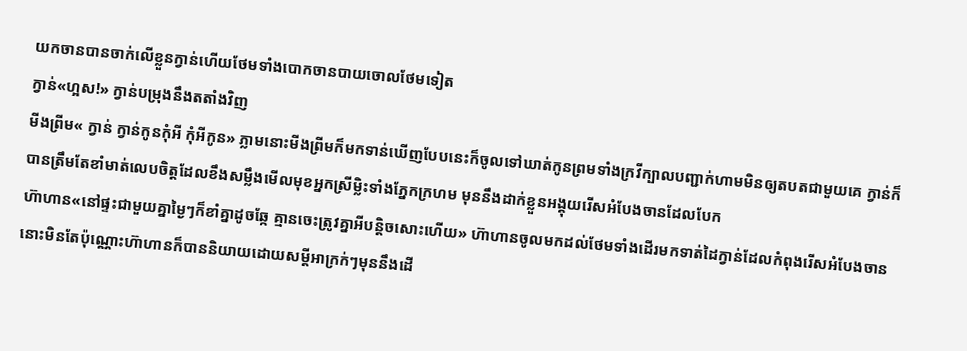យកចានបានចាក់លើខ្លួនក្វាន់ហើយថែមទាំងបោកចានបាយចោលថែមទៀត
ក្វាន់«ហ្អស!» ក្វាន់បម្រុងនឹងតតាំងវិញ
មីងព្រីម« ក្វាន់ ក្វាន់កូនកុំអី កុំអីកូន» ភ្លាមនោះមីងព្រីមក៏មកទាន់ឃើញបែបនេះក៏ចូលទៅឃាត់កូនព្រមទាំងក្រវីក្បាលបញ្ជាក់ហាមមិនឲ្យតបតជាមួយគេ ក្វាន់ក៏បានត្រឹមតែខាំមាត់លេបចិត្តដែលខឹងសម្លឹងមើលមុខអ្នកស្រីម្លិះទាំងភ្នែកក្រហម មុននឹងដាក់ខ្លួនអង្គុយរើសអំបែងចានដែលបែក
ហ៊ាហាន«នៅផ្ទះជាមួយគ្នាម្ងៃៗក៏ខាំគ្នាដូចឆ្កែ គ្មានចេះត្រូវគ្នាអីបន្តិចសោះហើយ» ហ៊ាហានចូលមកដល់ថែមទាំងដើរមកទាត់ដៃក្វាន់ដែលកំពុងរើសអំបែងចាននោះមិនតែប៉ុណ្ណោះហ៊ាហានក៏បាននិយាយដោយសម្ដីអាក្រក់ៗមុននឹងដើ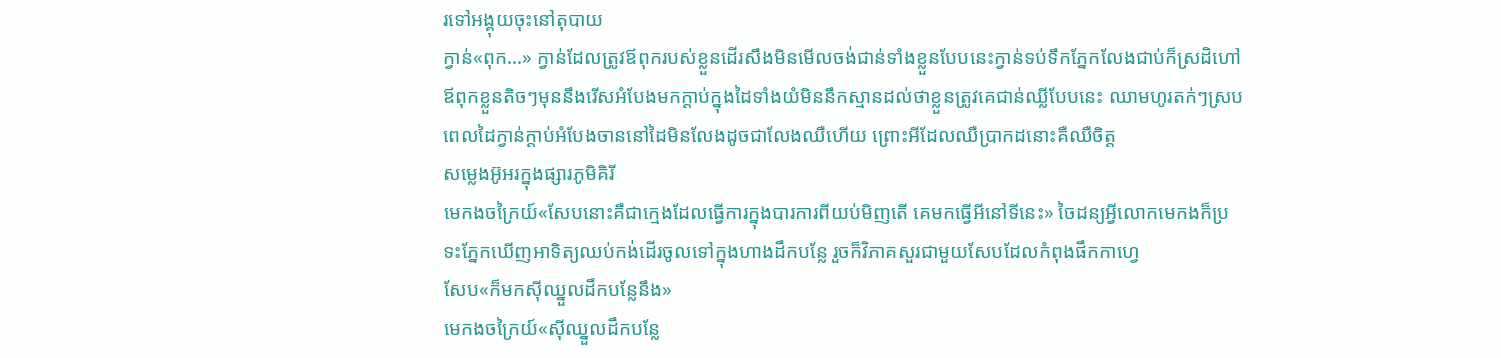រទៅអង្គុយចុះនៅតុបាយ
ក្វាន់«ពុក...» ក្វាន់ដែលត្រូវឪពុករបស់ខ្លួនដើរសឹងមិនមើលចង់ជាន់ទាំងខ្លួនបែបនេះក្វាន់ទប់ទឹកភ្នែកលែងជាប់ក៏ស្រដិហៅឪពុកខ្លួនតិចៗមុននឹងរើសអំបែងមកក្ដាប់ក្នុងដៃទាំងយំមិននឹកស្មានដល់ថាខ្លួនត្រូវគេជាន់ឈ្លីបែបនេះ ឈាមហូរតក់ៗស្របពេលដៃក្វាន់ក្ដាប់អំបែងចាននៅដៃមិនលែងដូចជាលែងឈឺហើយ ព្រោះអីដែលឈឺប្រាកដនោះគឺឈឺចិត្ត
សម្លេងអ៊ូអរក្នុងផ្សារភូមិគិរី
មេកងចក្រៃយ៍«សែបនោះគឺជាក្មេងដែលធ្វើការក្នុងបារការពីយប់មិញតើ គេមកធ្វើអីនៅទីនេះ» ចៃដន្យអ្វីលោកមេកងក៏ប្រទះភ្នែកឃើញអាទិត្យឈប់កង់ដើរចូលទៅក្នុងហាងដឹកបន្លែ រួចក៏វិភាគសួរជាមួយសែបដែលកំពុងផឹកកាហ្វេ
សែប«ក៏មកស៊ីឈ្នួលដឹកបន្លែនឹង»
មេកងចក្រៃយ៍«ស៊ីឈ្នួលដឹកបន្លែ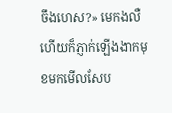ចឹងហេស?» មេកងលឺហើយក៏ភ្ញាក់ឡើងងាកមុខមកមើលសែប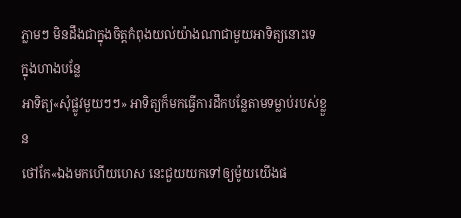ភ្លាមៗ មិនដឹងជាក្នុងចិត្តកំពុងយល់យ៉ាងណាជាមួយអាទិត្យនោះទេ
ក្នុងហាងបន្លែ
អាទិត្យ«សុំផ្លូវមួយៗៗ» អាទិត្យក៏មកធ្វើការដឹកបន្លែតាមទម្លាប់របស់ខ្លួន
ថៅកែ«ឯងមកហើយហេស នេះជួយយកទៅឲ្យម៉ូយយើងផ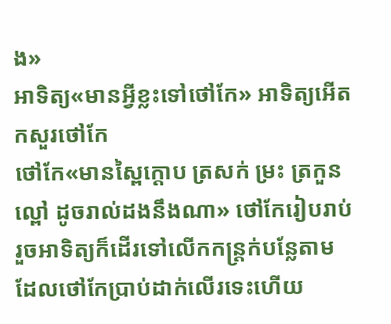ង»
អាទិត្យ«មានអ្វីខ្លះទៅថៅកែ» អាទិត្យអើតកសួរថៅកែ
ថៅកែ«មានស្ពៃក្ដោប ត្រសក់ ម្រះ ត្រកួន ល្ពៅ ដូចរាល់ដងនឹងណា» ថៅកែរៀបរាប់រួចអាទិត្យក៏ដើរទៅលើកកន្រ្តក់បន្លែតាមដែលថៅកែប្រាប់ដាក់លើរទេះហើយ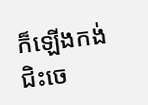ក៏ឡើងកង់ជិះចេ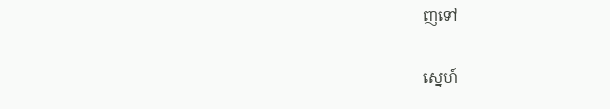ញទៅ

ស្នេហ៍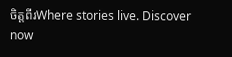ចិត្តពីរWhere stories live. Discover now